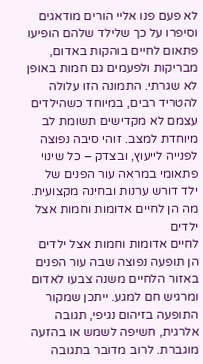לא פעם פנו אליי הורים מודאגים וסיפרו על כך שלילד שלהם הופיעו פתאום לחיים בוהקות באדום, מבריקות ולפעמים גם חמות באופן לא שגרתי. התמונה הזו עלולה להטריד רבים, במיוחד כשהילדים עצמם לא מקדישים תשומת לב מיוחדת למצב. זוהי סיבה נפוצה לפנייה לייעוץ, ובצדק – כל שינוי פתאומי במראה עור הפנים של ילד דורש ערנות ובחינה מקצועית.
מה הן לחיים אדומות וחמות אצל ילדים
לחיים אדומות וחמות אצל ילדים הן תופעה נפוצה שבה עור הפנים באזור הלחיים משנה צבעו לאדום ומרגיש חם למגע. ייתכן שמקור התופעה בזיהום נגיפי, תגובה אלרגית, חשיפה לשמש או בהזעה מוגברת. לרוב מדובר בתגובה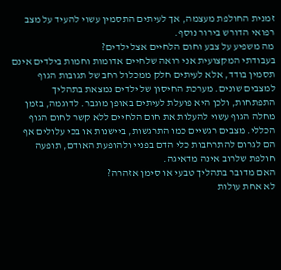זמנית החולפת מעצמה, אך לעיתים התסמין עשוי להעיד על מצב רפואי הדורש בירור נוסף.
מה משפיע על צבע וחום הלחיים אצל ילדים?
בעבודתי המקצועית אני רואה שלחיים אדומות וחמות בילדים אינם תסמין בודד, אלא לעיתים חלק ממכלול רחב של תגובות הגוף למצבים שונים. מערכת החיסון של ילדים נמצאת בתהליך התפתחות, ולכן היא פועלת לעיתים באופן מוגבר. לדוגמה, בזמן מחלה הגוף עשוי להעלות את חום הלחיים ללא קשר לחום הגוף הכללי. מצבים רגשיים כמו התרגשות, ביישנות או בכי עלולים אף הם לגרום להתרחבות כלי הדם בפניי ולהופעת האודם, תופעה חולפת שלרוב אינה מדאיגה.
האם מדובר בתהליך טבעי או סימן אזהרה?
לא אחת עולות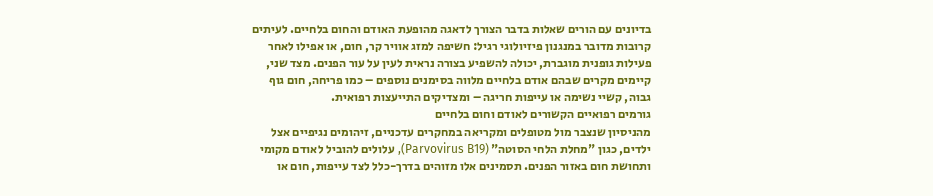בדיונים עם הורים שאלות בדבר הצורך לדאגה מהופעת האודם והחום בלחיים. לעיתים קרובות מדובר במנגנון פיזיולוגי רגיל: חשיפה למזג אוויר קר, חום, או אפילו לאחר פעילות גופנית מוגברת, יכולה להשפיע בצורה נראית לעין על עור הפנים. מצד שני, קיימים מקרים שבהם אודם בלחיים מלווה בסימנים נוספים – כמו פריחה, חום גוף גבוה, קשיי נשימה או עייפות חריגה – ומצדיקים התייעצות רפואית.
גורמים רפואיים הקשורים לאודם וחום בלחיים
מהניסיון שנצבר מול מטופלים ומקריאה במחקרים עדכניים, זיהומים נגיפיים אצל ילדים, כגון "מחלת הלחי הסוטה" (Parvovirus B19), עלולים להוביל לאודם מקומי ותחושת חום באזור הפנים. תסמינים אלו מזוהים בדרך-כלל לצד עייפות, חום או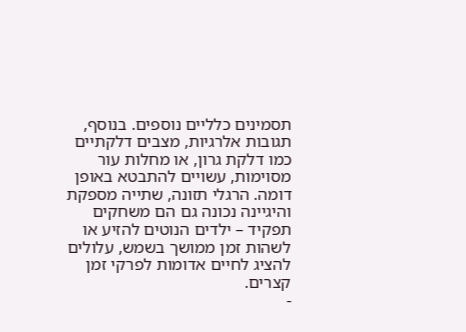תסמינים כלליים נוספים. בנוסף, תגובות אלרגיות, מצבים דלקתיים כמו דלקת גרון, או מחלות עור מסוימות, עשויים להתבטא באופן דומה. הרגלי תזונה, שתייה מספקת והיגיינה נכונה גם הם משחקים תפקיד – ילדים הנוטים להזיע או לשהות זמן ממושך בשמש, עלולים להציג לחיים אדומות לפרקי זמן קצרים.
-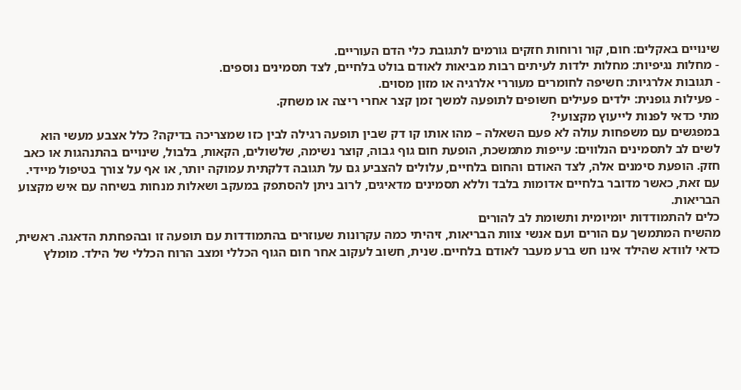שינויים באקלים: חום, קור ורוחות חזקים גורמים לתגובת כלי הדם העוריים.
- מחלות נגיפיות: מחלות ילדות לעיתים רבות מביאות לאודם בולט בלחיים, לצד תסמינים נוספים.
- תגובות אלרגיות: חשיפה לחומרים מעוררי אלרגיה או מזון מסוים.
- פעילות גופנית: ילדים פעילים חשופים לתופעה למשך זמן קצר אחרי ריצה או משחק.
מתי כדאי לפנות לייעוץ מקצועי?
במפגשים עם משפחות עולה לא פעם השאלה – מהו אותו קו דק שבין תופעה רגילה לבין כזו שמצריכה בדיקה? כלל אצבע מעשי הוא לשים לב לתסמינים הנלווים: עייפות מתמשכת, הופעת חום גוף גבוה, קוצר נשימה, שלשולים, הקאות, בלבול, שינויים בהתנהגות או כאב חזק. הופעת סימנים אלה, לצד האודם והחום בלחיים, עלולים להצביע גם על תגובה דלקתית עמוקה יותר, או אף על צורך בטיפול מיידי. עם זאת, כאשר מדובר בלחיים אדומות בלבד וללא תסמינים מדאיגים, לרוב ניתן להסתפק במעקב ושאלות מנחות בשיחה עם איש מקצוע הבריאות.
כלים להתמודדות יומיומית ותשומת לב להורים
מהשיח המתמשך עם הורים ועם אנשי צוות הבריאות, זיהיתי כמה עקרונות שעוזרים בהתמודדות עם תופעה זו ובהפחתת הדאגה. ראשית, כדאי לוודא שהילד אינו חש ברע מעבר לאודם בלחיים. שנית, חשוב לעקוב אחר חום הגוף הכללי ומצב הרוח הכללי של הילד. מומלץ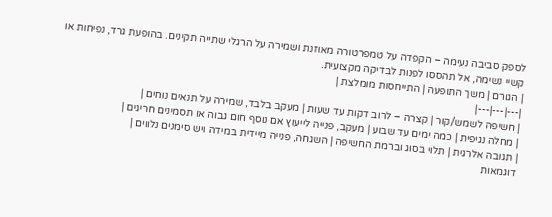לספק סביבה נעימה – הקפדה על טמפרטורה מאוזנת ושמירה על הרגלי שתייה תקינים. בהופעת גרד, נפיחות או קשיי נשימה, אל תהססו לפנות לבדיקה מקצועית.
| הגורם | משך התופעה | התייחסות מומלצת |
|---|---|---|
| חשיפה לשמש/קור | קצרה – לרוב דקות עד שעות | מעקב בלבד, שמירה על תנאים נוחים |
| מחלה נגיפית | כמה ימים עד שבוע | מעקב, פנייה לייעוץ אם נוסף חום גבוה או תסמינים חריגים |
| תגובה אלרגית | תלוי בסוג וברמת החשיפה | השגחה, פנייה מיידית במידה ויש סימנים נלווים |
דוגמאות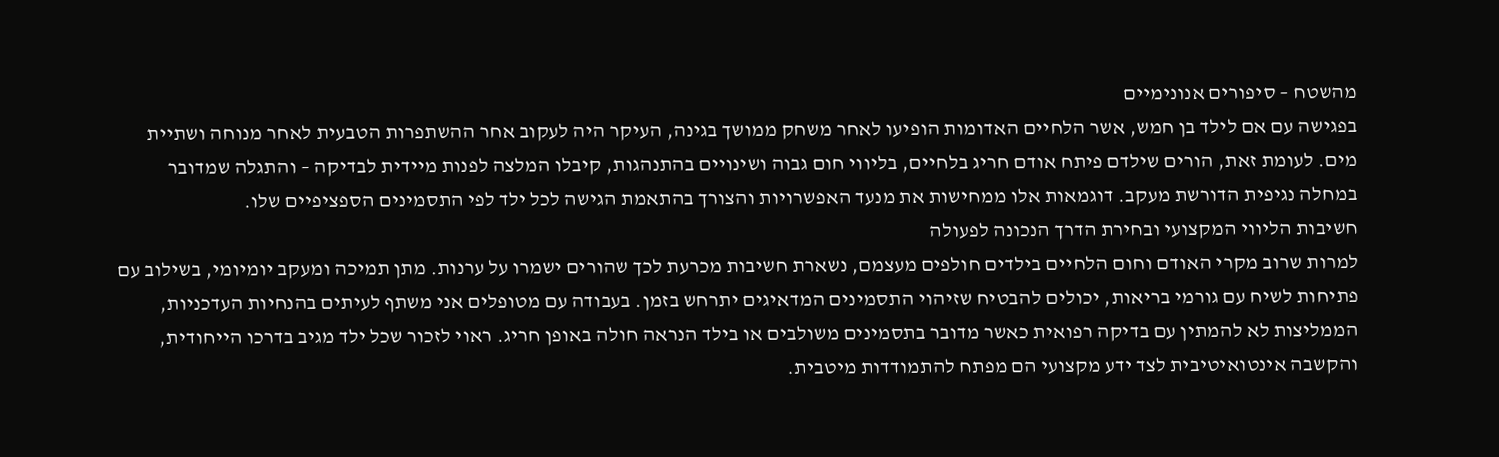מהשטח – סיפורים אנונימיים
בפגישה עם אם לילד בן חמש, אשר הלחיים האדומות הופיעו לאחר משחק ממושך בגינה, העיקר היה לעקוב אחר ההשתפרות הטבעית לאחר מנוחה ושתיית מים. לעומת זאת, הורים שילדם פיתח אודם חריג בלחיים, בליווי חום גבוה ושינויים בהתנהגות, קיבלו המלצה לפנות מיידית לבדיקה – והתגלה שמדובר במחלה נגיפית הדורשת מעקב. דוגמאות אלו ממחישות את מנעד האפשרויות והצורך בהתאמת הגישה לכל ילד לפי התסמינים הספציפיים שלו.
חשיבות הליווי המקצועי ובחירת הדרך הנכונה לפעולה
למרות שרוב מקרי האודם וחום הלחיים בילדים חולפים מעצמם, נשארת חשיבות מכרעת לכך שהורים ישמרו על ערנות. מתן תמיכה ומעקב יומיומי, בשילוב עם פתיחות לשיח עם גורמי בריאות, יכולים להבטיח שזיהוי התסמינים המדאיגים יתרחש בזמן. בעבודה עם מטופלים אני משתף לעיתים בהנחיות העדכניות, הממליצות לא להמתין עם בדיקה רפואית כאשר מדובר בתסמינים משולבים או בילד הנראה חולה באופן חריג. ראוי לזכור שכל ילד מגיב בדרכו הייחודית, והקשבה אינטואיטיבית לצד ידע מקצועי הם מפתח להתמודדות מיטבית.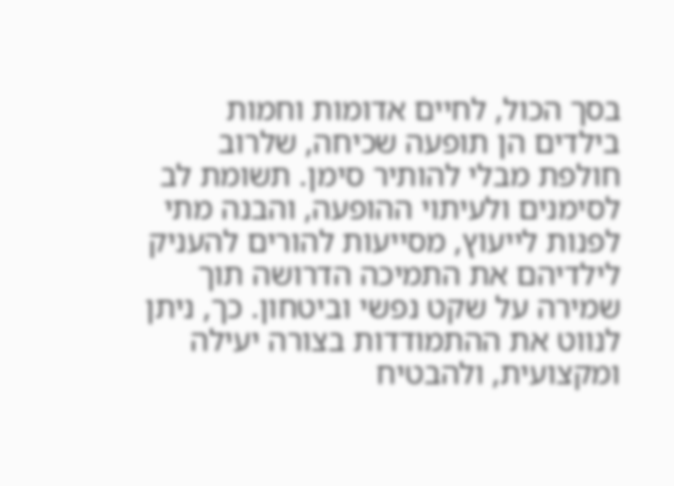בסך הכול, לחיים אדומות וחמות בילדים הן תופעה שכיחה, שלרוב חולפת מבלי להותיר סימן. תשומת לב לסימנים ולעיתוי ההופעה, והבנה מתי לפנות לייעוץ, מסייעות להורים להעניק לילדיהם את התמיכה הדרושה תוך שמירה על שקט נפשי וביטחון. כך, ניתן לנווט את ההתמודדות בצורה יעילה ומקצועית, ולהבטיח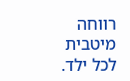רווחה מיטבית לכל ילד.